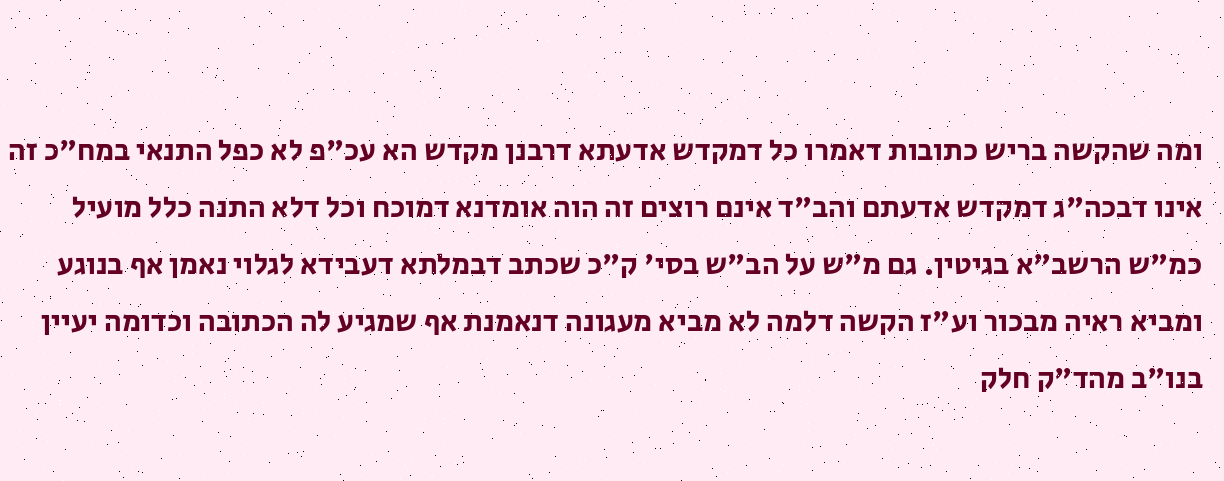ומה שהקשה בריש כתובות דאמרו כל דמקדש אדעתא דרבנן מקדש הא עכ"פ לא כפל התנאי במח"כ זה אינו דבכה"ג דמקדש אדעתם והב"ד אינם רוצים זה הוה אומדנא דמוכח וכל דלא התנה כלל מועיל כמ"ש הרשב"א בגיטין. גם מ"ש על הב"ש בסי' ק"כ שכתב דבמלתא דעבידא לגלוי נאמן אף בנוגע ומביא ראיה מבכור וע"ז הקשה דלמה לא מביא מעגונה דנאמנת אף שמגיע לה הכתובה וכדומה יעיין בנו"ב מהד"ק חלק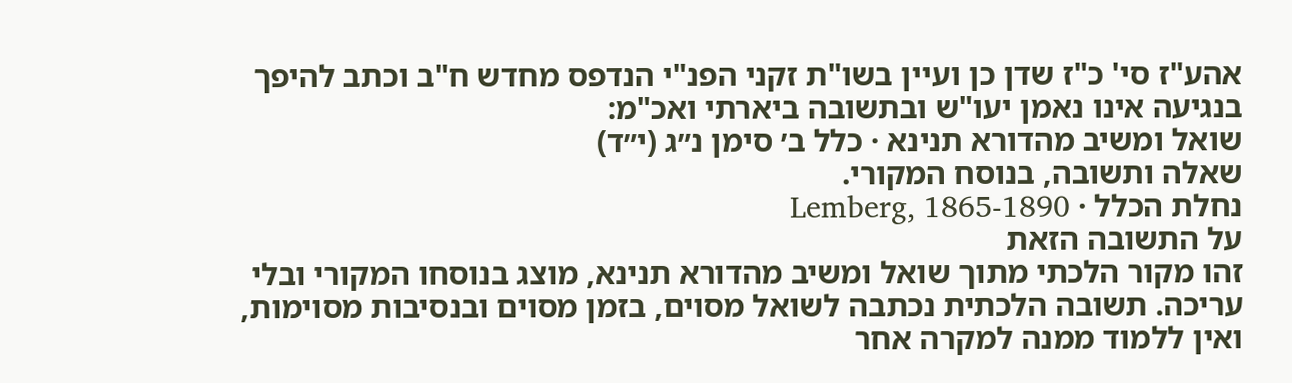אהע"ז סי' כ"ז שדן כן ועיין בשו"ת זקני הפנ"י הנדפס מחדש ח"ב וכתב להיפך בנגיעה אינו נאמן יעו"ש ובתשובה ביארתי ואכ"מ:
שואל ומשיב מהדורא תנינא · כלל ב׳ סימן נ״ג (י״ד)
שאלה ותשובה, בנוסח המקורי.
נחלת הכלל · Lemberg, 1865-1890
על התשובה הזאת
זהו מקור הלכתי מתוך שואל ומשיב מהדורא תנינא, מוצג בנוסחו המקורי ובלי עריכה. תשובה הלכתית נכתבה לשואל מסוים, בזמן מסוים ובנסיבות מסוימות, ואין ללמוד ממנה למקרה אחר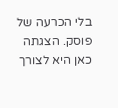בלי הכרעה של פוסק. הצגתה כאן היא לצורך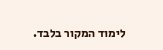לימוד המקור בלבד.